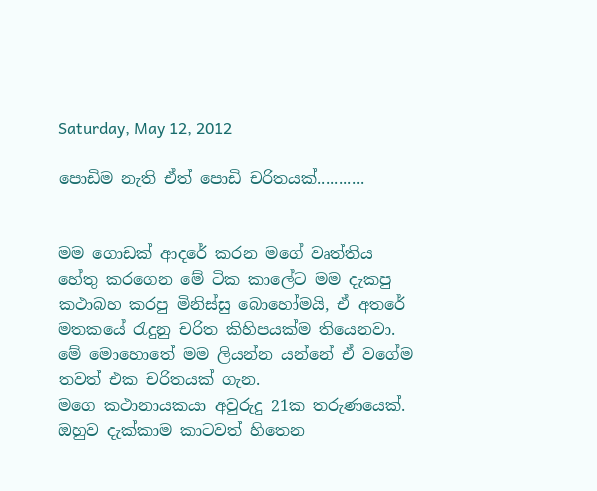Saturday, May 12, 2012

පොඩිම නැති ඒත් පොඩි චරිතයක්...........


මම ගොඩක් ආදරේ කරන මගේ වෘත්තිය හේතු කරගෙන මේ ටික කාලේට මම දැකපු කථාබහ කරපු මිනිස්සු බොහෝමයි, ඒ අතරේ මතකයේ රැදුනු චරිත කිහිපයක්ම තියෙනවා.
මේ මොහොතේ මම ලියන්න යන්නේ ඒ වගේම තවත් එක චරිතයක් ගැන.
මගෙ කථානායකයා අවුරුදු 21ක තරුණයෙක්. ඔහුව දැක්කාම කා‍ටවත් හිතෙන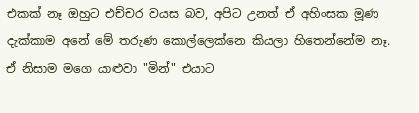එකක් නෑ ඔහුට එච්චර වයස බව, අපිට උනත් ඒ අහිංසක මූණ දැක්කාම අනේ මේ තරුණ කොල්ලෙක්නෙ කියලා හිතෙන්නේම නෑ. ඒ නිසාම මගෙ යාළුවා "මින්" එයාට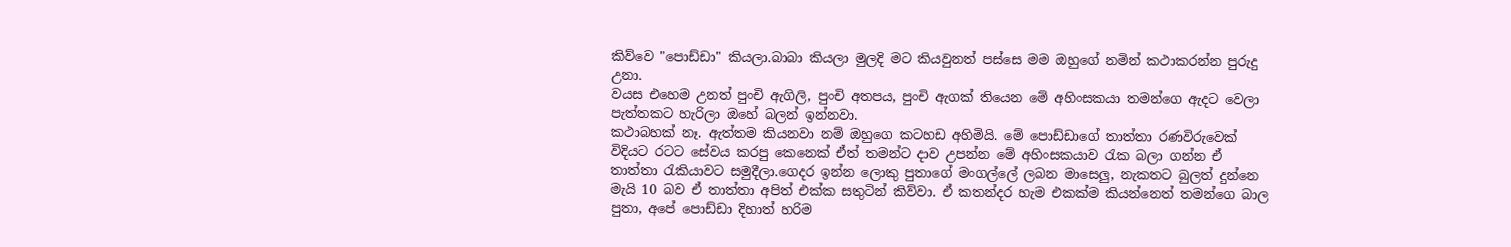කිව්වෙ "පොඩ්ඩා" කියලා.බාබා කියලා මුලදි මට කියවුනත් පස්සෙ මම ඔහුගේ නමින් කථාකරන්න පුරුදු උනා.
වයස එහෙම උනත් පුංචි ඇගිලි, පුංචි අතපය, පුංචි ඇගක් තියෙන මේ අහිංසකයා තමන්ගෙ ඇදට වෙලා පැත්තකට හැරිලා ඔහේ බලන් ඉන්නවා.
කථාබහක් නෑ. ඇත්තම කියනවා නම් ඔහුගෙ කටහඩ අහිමියි. මේ පොඩ්ඩාගේ තාත්තා රණවිරුවෙක් විදියට රටට සේවය කරපු කෙනෙක් ඒත් තමන්ට දාව උපන්න මේ අහිංසකයාව රැක බලා ගන්න ඒ තාත්තා රැකියාවට සමුදීලා.ගෙදර ඉන්න ලොකු පුතාගේ මංගල්ලේ ලබන මාසෙලු, නැකතට බුලත් දුන්නෙ මැයි 10 බව ඒ තාත්තා අපිත් එක්ක සතුටින් කිව්වා. ඒ කතන්දර හැම එකක්ම කියන්නෙත් තමන්ගෙ බාල පුතා, අපේ පොඩ්ඩා දිහාත් හරිම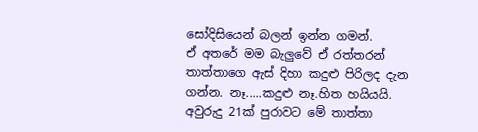සෝදිසියෙන් බලන් ඉන්න ගමන්.
ඒ අතරේ මම බැලුවේ ඒ රත්තරන් තාත්තාගෙ ඇස් දිහා කදුළු පිරිලද දැන ගන්න. නෑ.....කදුළු නෑ.හිත හයියයි. අවුරුදු 21ක් පුරාවට මේ තාත්තා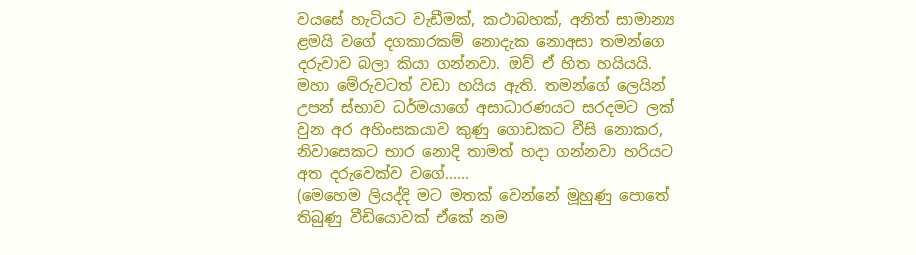වයසේ හැටියට වැඩීමක්, කථාබහක්, අනිත් සාමාන්‍ය ළමයි වගේ දගකාරකම් නොදැක නොඅසා තමන්ගෙ දරුවාව බලා කියා ගන්නවා. ඔව් ඒ හිත හයියයි. මහා මේරුවටත් වඩා හයිය ඇති. තමන්ගේ ලෙයින් උපන් ස්භාව ධර්මයාගේ අසාධාරණයට සරදමට ලක් වුන අර අහිංසකයාව කුණු ගොඩකට වීසි නොකර, නි‍වාසෙකට භාර නොදි තාමත් හදා ගන්නවා හරියට අත දරුවෙක්ව වගේ......
(මෙහෙම ලියද්දි මට මතක් වෙන්නේ මූහුණු පොතේ තිබුණු වීඩියොවක් ඒකේ නම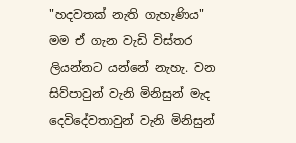"හදවතක් නැති ගැහැණිය"  මම ඒ ගැන වැඩි විස්තර ලියන්නට යන්නේ නැහැ. වන සිව්පාවුන් වැනි මිනිසුන් මැද දෙවිදේවතාවුන් වැනි මිනිසුන්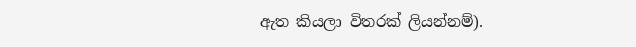ඇත කියලා විතරක් ලියන්නම්).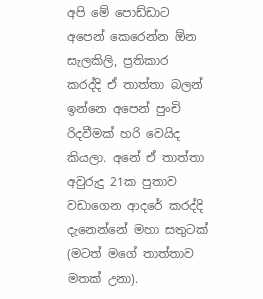අපි මේ‍ පොඩ්ඩාට අපෙන් කෙරෙන්න ඕන සැලකිලි, ප්‍රතිකාර කරද්දි ඒ තාත්තා බලන් ඉන්නෙ අපෙන් පුංචි  රිදවීමක් හරි වෙයිද කියලා. අනේ ඒ තාත්තා අවුරුදු 21ක පුතාව වඩාගෙන ආදරේ කරද්දි දැනෙන්නේ මහා සතුටක් (මටත් මගේ තාත්තාව මතක් උනා).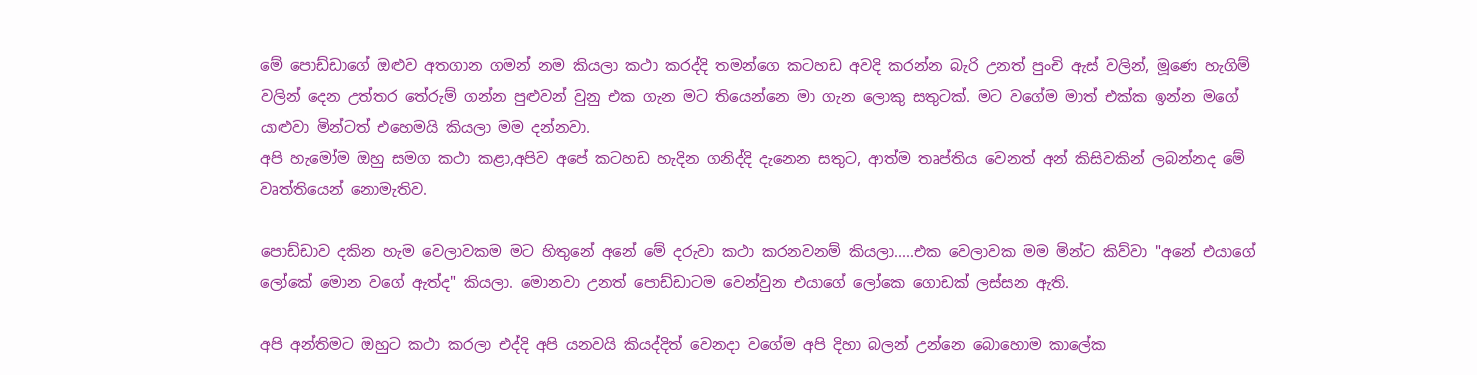මේ පොඩ්ඩාගේ ඔළුව අතගාන ගමන් නම කියලා කථා කරද්දි තමන්ගෙ කටහඩ අවදි කරන්න බැරි උනත් පුංචි ඇස් වලින්, මූණෙ හැගිම් වලින් දෙන උත්තර තේරුම් ගන්න පුළුවන් වුනු එක ගැන මට තියෙන්නෙ මා ගැන ලොකු සතුටක්. මට වගේම මාත් එක්ක ඉන්න මගේ යාළුවා මින්ටත් එහෙමයි කියලා මම දන්නවා.
අපි හැමෝම ඔහු සමග කථා කළා,අපිව අපේ කටහඩ හැදින ගනිද්දි දැනෙන සතුට, ආත්ම තෘප්තිය වෙනත් අන් කිසිවකින් ලබන්නද මේ වෘත්‍තියෙන් නොමැතිව.

පොඩ්ඩාව දකින හැම වෙලාවකම මට හිතුනේ අනේ මේ දරුවා කථා කරනවනම් කියලා.....එක වෙලාවක මම මින්ට කිව්වා "අනේ ‍එයාගේ ලෝකේ මොන වගේ ඇත්ද" කියලා. මොනවා උනත් පොඩ්ඩාටම වෙන්වුන එයාගේ ලෝකෙ ගොඩක් ලස්සන ඇති.

අපි අන්තිමට ඔහුට කථා කරලා එද්දි අපි යනවයි කියද්දිත් වෙනදා වගේම අපි දිහා බලන් උන්නෙ බොහොම කාලේක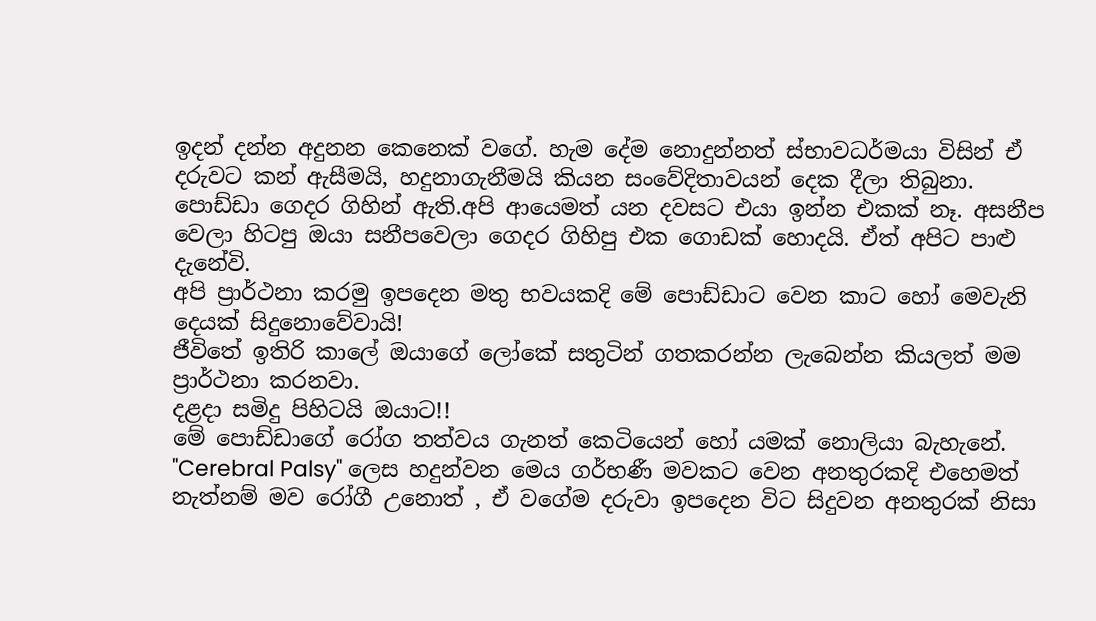ඉදන් දන්න අදුනන කෙනෙක් ‍වගේ. හැම ‍දේම නොදුන්නත් ‍ස්භාවධර්මයා විසින් ඒ දරුවට කන් ඇසීමයි, හදුනාගැනීමයි කියන සංවේදිතාවයන් දෙක දීලා තිබුනා.
පොඩ්ඩා ගෙදර ගිහින් ඇති.අපි ආයෙමත් යන දවසට එයා ඉන්න එකක් නෑ. අසනීප වෙලා හිටපු ඔයා සනීපවෙලා ගෙදර ගිහිපු එක ගොඩක් හොදයි. ඒත් අපිට පාළු දැනේවි.
අපි ප්‍රාර්ථනා කරමු ඉපදෙන මතු භවයකදි මේ පොඩ්ඩාට වෙන කාට හෝ මෙවැනි දෙයක් සිදුනොවේවායි!
ජීවිතේ ඉතිරි කාලේ ඔයාගේ ලෝකේ සතුටින් ගතකරන්න ලැබෙන්න කියලත් මම ප්‍රාර්ථනා කරනවා.
දළදා සමිදු පිහිටයි ඔයාට!!
මේ පොඩ්ඩාගේ රෝග තත්වය ගැනත් කෙටියෙන් හෝ යමක් නොලියා බැහැනේ. "Cerebral Palsy" ලෙස හදුන්වන මෙය ගර්භණී මවකට වෙන අනතුරකදි එහෙමත් නැත්නම් මව රෝගී උනොත් , ඒ වගේම දරුවා ඉපදෙන විට සිදුවන අනතුරක් නිසා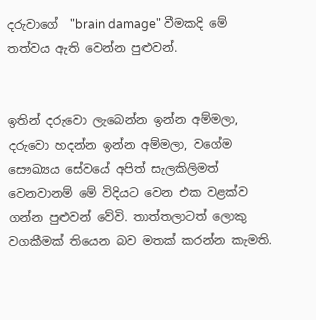දරුවාගේ  "brain damage" වීමකදි මේ තත්වය ඇති වෙන්න පුළුවන්.


ඉතින් දරුවො ලැබෙන්න ඉන්න අම්මලා, දරු‍වො හදන්න ඉන්න අම්මලා, වගේම සෞඛ්‍යය සේවයේ අපිත් සැලකිලිමත් වෙනවානම් ‍මේ විදියට වෙන එක වළක්ව ගන්න පුළුවන් වේවි. තාත්තලාටත් ලොකු වගකීමක් තියෙන බව මතක් කරන්න කැමති.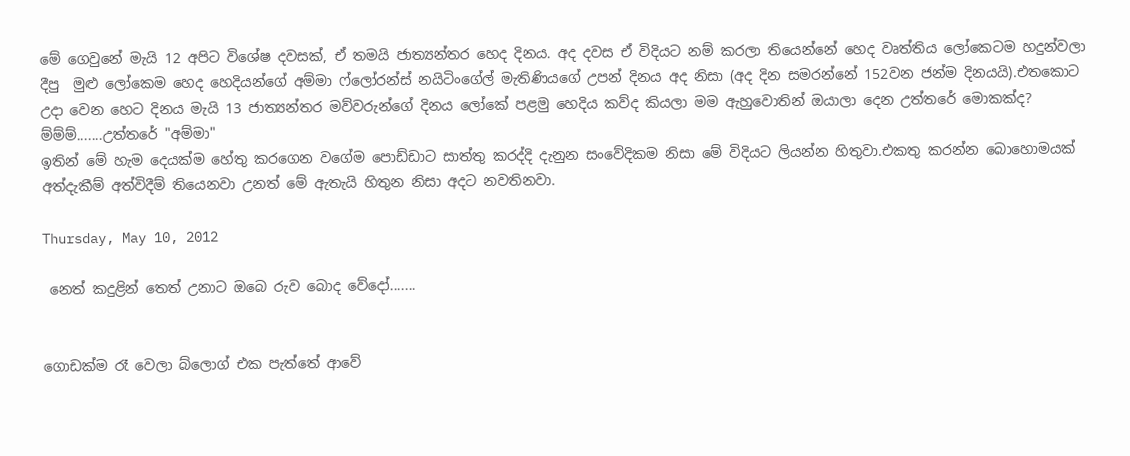මේ ගෙවුනේ මැයි 12 අපිට විශේෂ දවසක්, ඒ තමයි ජාත්‍යන්තර හෙද දිනය. අද දවස ඒ විදියට නම් කරලා තියෙන්නේ හෙද වෘත්තිය ලෝකෙටම හදුන්වලා දීපු  මුළු ලෝකෙම හෙද හෙදියන්ගේ අම්මා ෆ්ලෝරන්ස් නයිටිංගේල් මැතිණියගේ උපන් දිනය අද නිසා (අද දින සමරන්නේ 152වන ජන්ම දිනයයි).එතකොට උදා වෙන හෙට දිනය මැයි 13 ජාත්‍යන්තර මව්වරුන්ගේ දිනය ලෝකේ පළමු හෙදිය කව්ද කියලා මම ඇහුවොතින් ඔයාලා දෙන උත්තරේ මොකක්ද?
ම්ම්ම්.......උත්තරේ "අම්මා"
ඉතින් මේ හැම දෙයක්ම හේතු කරගෙන වගේම ‍පොඩ්ඩාට සාත්තු කරද්දි දැනුන සංවේදිකම නිසා මේ විදියට ලියන්න හිතුවා.එකතු කරන්න බොහොමයක් අත්දැකීම් අත්විදීම් තියෙනවා උනත් මේ ඇතැයි හිතුන නිසා අදට නවතිනවා.

Thursday, May 10, 2012

 නෙත් කදුළින් තෙත් උනාට ඔබෙ රුව බොද වේදෝ.......


ගොඩක්ම රෑ වෙලා බ්ලොග් එක පැත්තේ ආවේ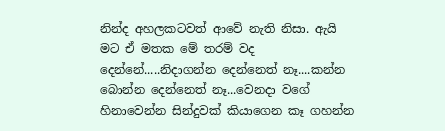නින්ද අහලකටවත් ආවේ නැති නිසා. ඇයි මට ඒ මතක මේ තරම් වද දෙ‍න්නේ.....නිදාගන්න දෙන්නෙත් නෑ....කන්න බොන්න දෙන්නෙත් නෑ...වෙනදා වගේ හිනාවෙන්න සින්දුවක් කියාගෙන කෑ ගහන්න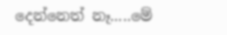දෙන්නෙත් නෑ.....මේ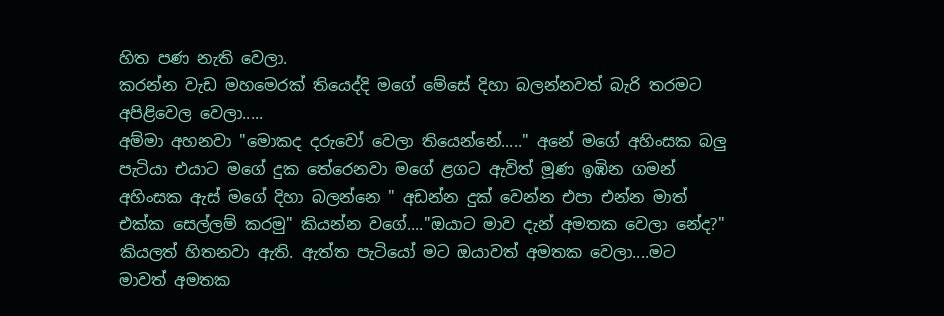හිත පණ නැති වෙලා.
කරන්න වැඩ මහමෙරක් තියෙද්දි මගේ මේසේ දිහා බලන්නවත් බැරි තරමට අපිළිවෙල වෙලා.....
අම්මා අහනවා ‍"මොකද දරුවෝ වෙලා තියෙන්නේ....." අනේ මගේ අහිංසක බලු පැටියා එයාට මගේ දුක තේරෙනවා මගේ ළගට ඇවිත් මූණ ඉඹින ගමන් අහිංසක ඇස් මගේ දිහා බලන්නෙ " අඩන්න දුක් වෙන්න එපා එන්න මාත් එක්ක සෙල්ලම් කරමු" කියන්න ‍වගේ...."ඔයාට මාව දැන් අමතක වෙලා නේද?" කියලත් හිතනවා ඇති. ඇත්ත පැටියෝ මට ඔයාවත් අමතක වෙලා....මට මාවත් අමතක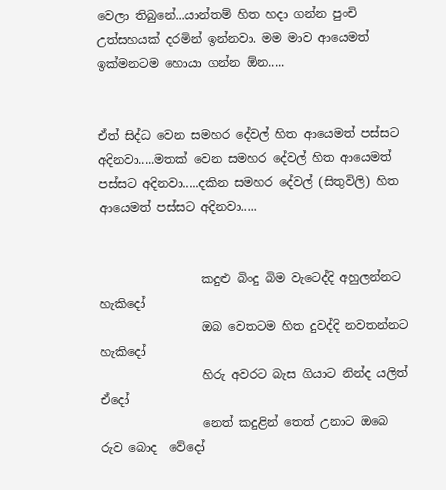වෙලා තිබුනේ...යාන්තම් හිත හදා ගන්න පුංචි උත්සහයක් දරමින් ඉන්නවා. මම මාව ආයෙමත් ඉක්මනටම හොයා ගන්න ඕන.....


ඒත් සිද්ධ වෙන සමහර දේවල් හිත ආයෙමත් පස්සට අදිනවා.....මතක් වෙන සමහර දේවල් හිත ආයෙමත් පස්සට අදිනවා.....දකින සමහර දේවල් (සිතුවිලි) හිත ආයෙමත් පස්සට අදිනවා.....


                 කදුළු බිංදු බිම වැටෙද්දි අහුලන්නට               හැකිදෝ
                 ඔබ වෙතටම හිත දුවද්දි නවතන්නට              හැකිදෝ
                 හිරු අවරට බැස ගියාට නින්ද යලි‍ත්               ඒදෝ
                 නෙත් කදුළින් තෙත් උනාට ඔබෙ රුව බොද  වේදෝ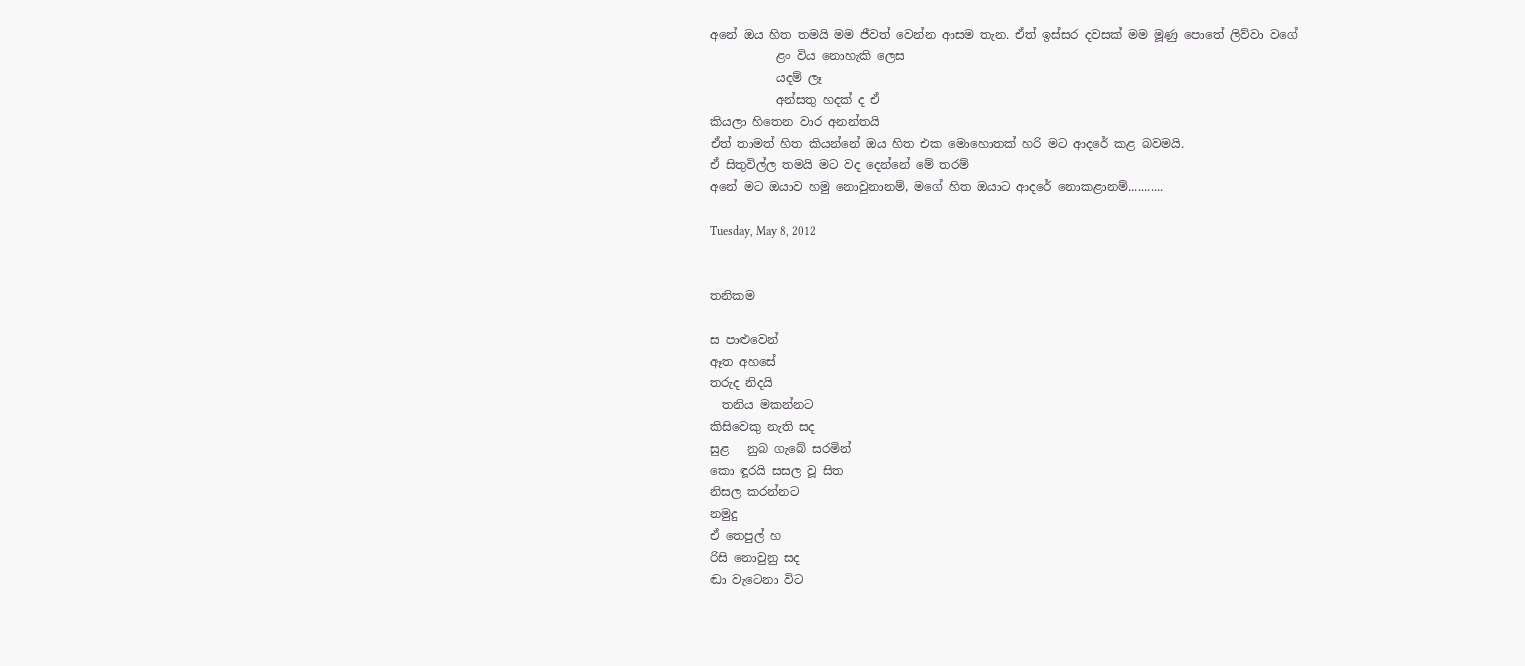අනේ ඔය හිත තමයි මම ජීවත් වෙන්න ආසම තැන. ඒත් ඉස්සර දවසක් මම මූණු පොතේ ලිව්වා වගේ
           ළං විය නොහැකි ලෙස
           යදම් ලෑ
           අන්සතු හදක් ද ඒ
කියලා හිතෙන වාර අනන්තයි
ඒත් තාමත් හිත කියන්නේ ඔය හිත එක මොහොතක් හරි මට ආදරේ කළ බවමයි.
ඒ සිතුවිල්ල තමයි මට වද දෙන්නේ මේ තරම්
අනේ මට ඔයාව හමු නොවුනානම්, මගේ හිත ඔයාට ආදරේ නොකළානම්...........

Tuesday, May 8, 2012


තනිකම

ස‍ පාළුවෙන්
ඈත අහසේ
තරුද නිදයි
  තනිය මකන්නට
කිසිවෙකු නැති සද
සුළ   නුබ ගැබේ සරමින්
කො ඳූරයි සසල වූ සිත
නිසල කරන්නට
නමුදු
ඒ තෙපුල් හ
රිසි නොවුනු සද
ඬා වැටෙනා විට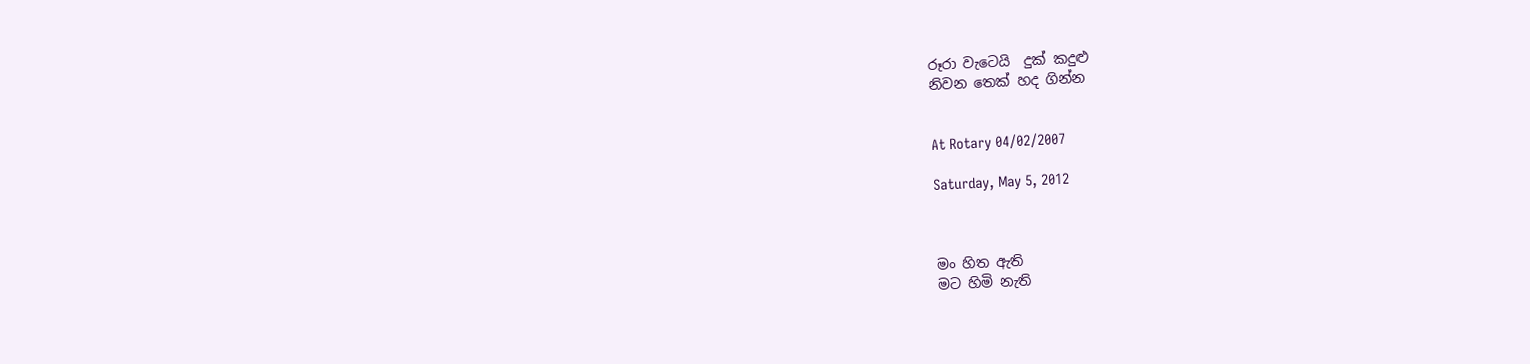රූරා වැටෙයි  දුක් කදුළු
නිවන තෙක් හද ගින්න


At Rotary 04/02/2007

Saturday, May 5, 2012



මං හිත ඇති
මට හිමි නැති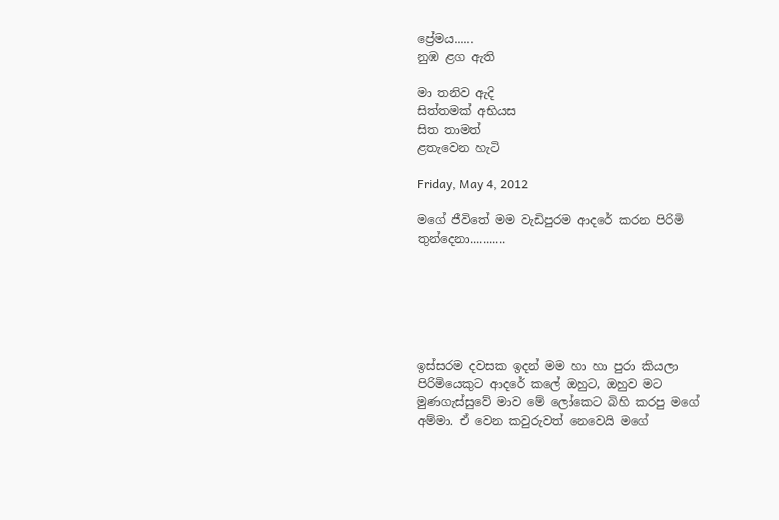ප්‍රේමය......
නුඹ ළග ඇති

මා තනිව ඇදි
සිත්තමක් අභියස
සිත තාමත්
ළතැවෙන හැටි

Friday, May 4, 2012

මගේ ජීවිතේ මම වැඩිපුරම ආදරේ කරන පිරිමි තුන්දෙනා...........






ඉස්සරම ද‍වසක ඉදන් මම හා හා පුරා කියලා පිරිමියෙකුට ආදරේ කලේ ඔහුට, ඔහුව මට මුණගැස්සුවේ මාව මේ ලෝකෙට බිහි කරපු මගේ අම්මා. ඒ වෙන කවුරුවත් නෙවෙයි මගේ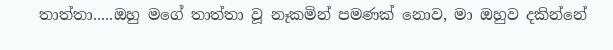තාත්තා.....ඔහු මගේ තාත්තා වූ නෑකමින් පමණක් නොව, මා ඔහුව දකින්නේ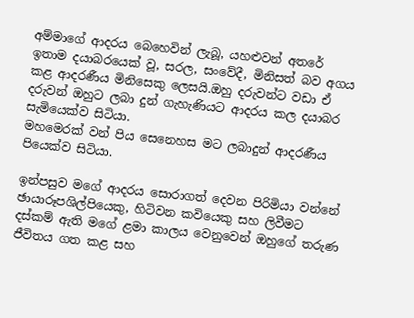අම්මාගේ ආදරය බෙහෙවින් ලැබූ, යහළුවන් අතරේ ඉතාම දයාබරයෙක් වූ, සරල, සංවේදී, මිනිසත් බව අගය කළ ආදරණීය මිනිසෙකු ලෙසයි.ඔහු දරුවන්ට වඩා ඒ දරුවන් ඔහුට ලබා දුන් ගැහැණියට ආදරය කල දයාබර සැමියෙක්ව සිටියා.
මහමෙරක් වන් පිය සෙනෙහස මට ලබාදුන් ආදරණීය පියෙක්ව සිටියා.

ඉන්පසුව මගේ ආදරය සොරාගත් දෙවන පිරිමියා වන්නේ ඡායාරූපශිල්පියෙකු, හිටිවන කවියෙකු සහ ලිවීමට දස්කම් ඇති මගේ ළමා කාලය වෙනුවෙන් ඔහුගේ තරුණ ජීවිතය ගත කළ සහ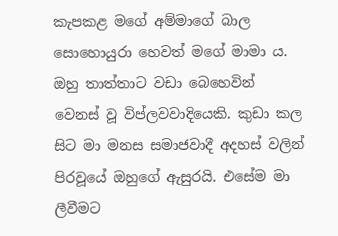කැපකළ මගේ අම්මාගේ බාල සොහොයුරා හෙවත් මගේ මාමා ය. ඔහු තාත්තාට වඩා බෙහෙවින් වෙනස් වූ විප්ලවවාදියෙකි. කුඩා කල සිට මා මනස සමාජවාදී අදහස් වලින් පිරවූයේ ඔහුගේ ඇසුරයි. එසේම මා ලීවීමට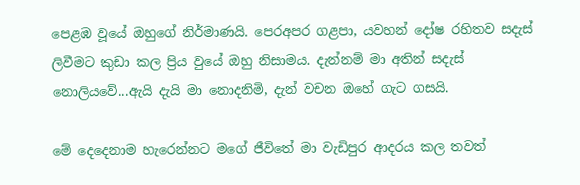පෙළඹ වූයේ ඔහුගේ නිර්මාණයි. පෙරඅපර ගළපා, යවහන් දෝෂ රහිතව සදැස් ලිවීමට කුඩා කල ප්‍රිය වුයේ ඔහු නිසාමය. දැන්නම් මා අතින් සදැස් නොලියවේ...ඇයි දැයි මා නොදනිමි, දැන් වචන ඔහේ ගැට ගසයි.

මේ දෙදෙනාම හැරෙන්නට මගේ ජීවිතේ මා වැඩිපුර ආදරය කල තවත්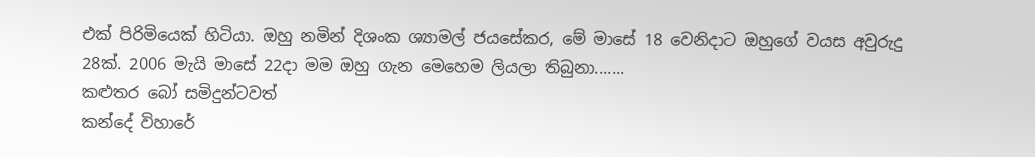එක් පිරිමියෙක් හිටියා. ඔහු නමින් දිශංක ශ්‍යාමල් ජයසේකර, මේ මාසේ 18 වෙනිදාට ඔහුගේ වයස අවුරුදු 28ක්. 2006 මැයි මාසේ 22දා මම ඔහු ගැන මෙහෙම ලියලා තිබුනා.......
කළුතර බෝ සමිදුන්ටවත්
කන්දේ විහාරේ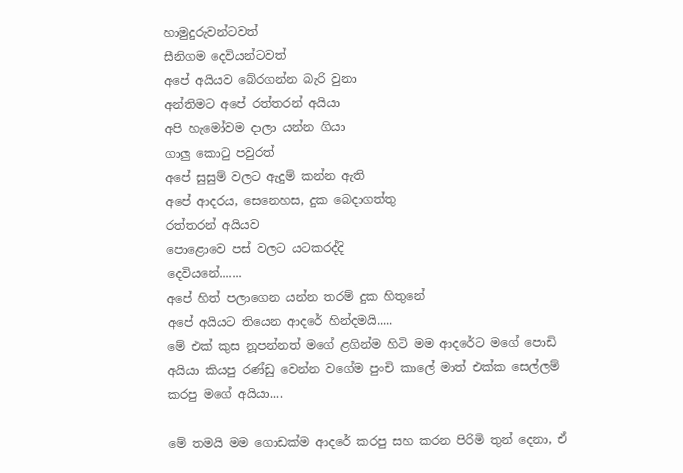හාමුදුරුවන්ටවත්
සීනිගම දෙවියන්ටවත්
අපේ අයියව බේරගන්න බැරි වුනා
අන්තිමට අපේ රත්තරන් අයියා
අපි හැමෝවම දාලා යන්න ගියා
ගාලු කොටු පවුරත්
අපේ සුසුම් වලට ඇදුම් කන්න ඇති
අපේ ආදරය, සෙනෙහස, දුක බෙදාගත්තු
රත්තරන් අයියව
පොළොවෙ පස් වලට යටකරද්දි
දෙවියනේ.......
අපේ හිත් පලාගෙන යන්න තරම් දුක හිතුනේ
අපේ අයියට තියෙන ආදරේ හින්දමයි.....
මේ එක් කුස නූපන්නත් මගේ ළගින්ම හිටි මම ආදරේට මගේ පොඩි අයියා කියපු රණ්ඩු වෙන්න වගේම ‍පුංචි කාලේ මාත් එක්ක සෙල්ලම් කරපු මගේ අයියා....

මේ තමයි මම ගොඩක්ම ආදරේ කරපු සහ කරන පිරිමි තුන් දෙනා, ඒ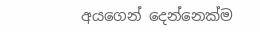අයගෙන් දෙන්නෙක්ම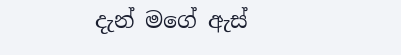දැන් මගේ ඇස්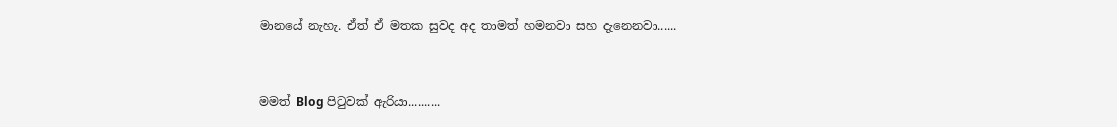මානයේ නැහැ. ඒත් ඒ මතක සුවද අද තාමත් හමනවා සහ දැනෙනවා......


මමත් Blog පිටුවක් ඇරියා..........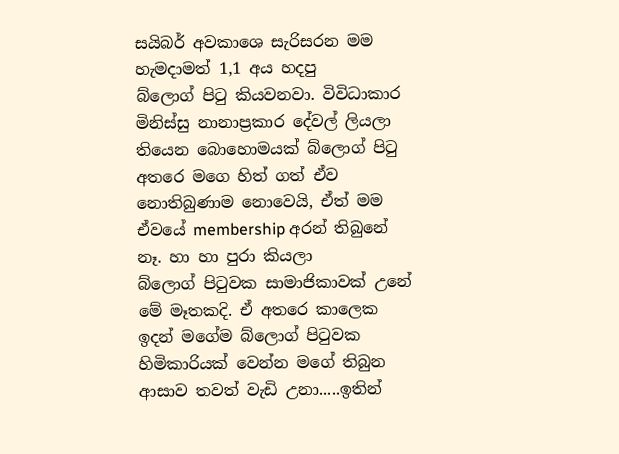සයිබර් අවකාශෙ සැරිසරන මම හැමදාමත් 1,1 අය හදපු බ්ලොග් ‍පිටු කියවනවා. විවිධාකාර මිනිස්සු නානාප්‍රකාර දේවල් ලියලා තියෙන බොහොමයක් බ්ලොග් පිටු අතරෙ මගෙ හිත් ගත් ‍ඒව නොතිබුණාම නොවෙයි, ඒත් මම ඒවයේ membership අරන් තිබුනේ නෑ. හා හා පුරා කියලා බ්ලොග් ‍පිටුවක සාමාජිකාවක් උනේ මේ මෑතකදි. ඒ අතරෙ කාලෙක ඉදන් මගේම බ්ලොග් පිටුවක හිමිකාරියක් වෙන්න මගේ තිබුන ආසාව තවත් වැඩි උනා.....ඉතින්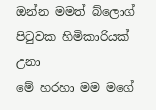ඔන්න මමත් බ්ලොග් පිටුවක හිමිකාරියක් උනා
මේ හරහා මම මගේ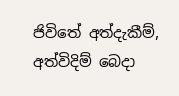ජිවිතේ අත්දැකීම්, අත්විදිම් බෙදා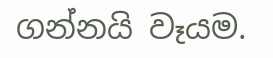ගන්නයි වෑයම.